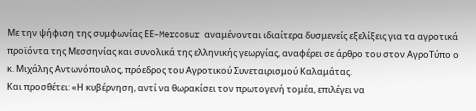Με την ψήφιση της συμφωνίας ΕΕ–Mercosur αναμένονται ιδιαίτερα δυσμενείς εξελίξεις για τα αγροτικά προϊόντα της Μεσσηνίας και συνολικά της ελληνικής γεωργίας, αναφέρει σε άρθρο του στον ΑγροΤύπο ο κ. Μιχάλης Αντωνόπουλος, πρόεδρος του Αγροτικού Συνεταιρισμού Καλαμάτας.
Και προσθέτει: «Η κυβέρνηση, αντί να θωρακίσει τον πρωτογενή τομέα, επιλέγει να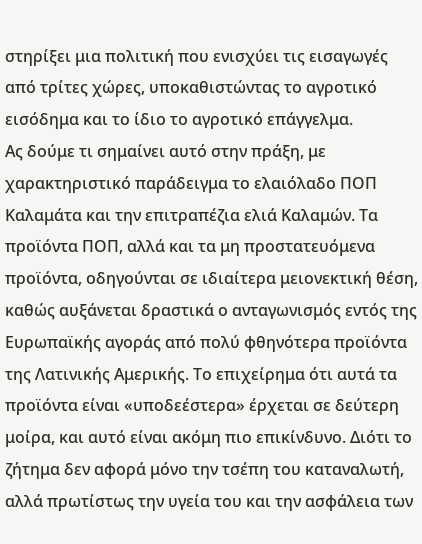στηρίξει μια πολιτική που ενισχύει τις εισαγωγές από τρίτες χώρες, υποκαθιστώντας το αγροτικό εισόδημα και το ίδιο το αγροτικό επάγγελμα.
Ας δούμε τι σημαίνει αυτό στην πράξη, με χαρακτηριστικό παράδειγμα το ελαιόλαδο ΠΟΠ Καλαμάτα και την επιτραπέζια ελιά Καλαμών. Τα προϊόντα ΠΟΠ, αλλά και τα μη προστατευόμενα προϊόντα, οδηγούνται σε ιδιαίτερα μειονεκτική θέση, καθώς αυξάνεται δραστικά ο ανταγωνισμός εντός της Ευρωπαϊκής αγοράς από πολύ φθηνότερα προϊόντα της Λατινικής Αμερικής. Το επιχείρημα ότι αυτά τα προϊόντα είναι «υποδεέστερα» έρχεται σε δεύτερη μοίρα, και αυτό είναι ακόμη πιο επικίνδυνο. Διότι το ζήτημα δεν αφορά μόνο την τσέπη του καταναλωτή, αλλά πρωτίστως την υγεία του και την ασφάλεια των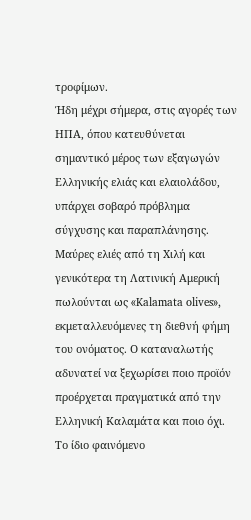τροφίμων.
Ήδη μέχρι σήμερα, στις αγορές των ΗΠΑ, όπου κατευθύνεται σημαντικό μέρος των εξαγωγών Ελληνικής ελιάς και ελαιολάδου, υπάρχει σοβαρό πρόβλημα σύγχυσης και παραπλάνησης.
Μαύρες ελιές από τη Χιλή και γενικότερα τη Λατινική Αμερική πωλούνται ως «Kalamata olives», εκμεταλλευόμενες τη διεθνή φήμη του ονόματος. Ο καταναλωτής αδυνατεί να ξεχωρίσει ποιο προϊόν προέρχεται πραγματικά από την Ελληνική Καλαμάτα και ποιο όχι.
Το ίδιο φαινόμενο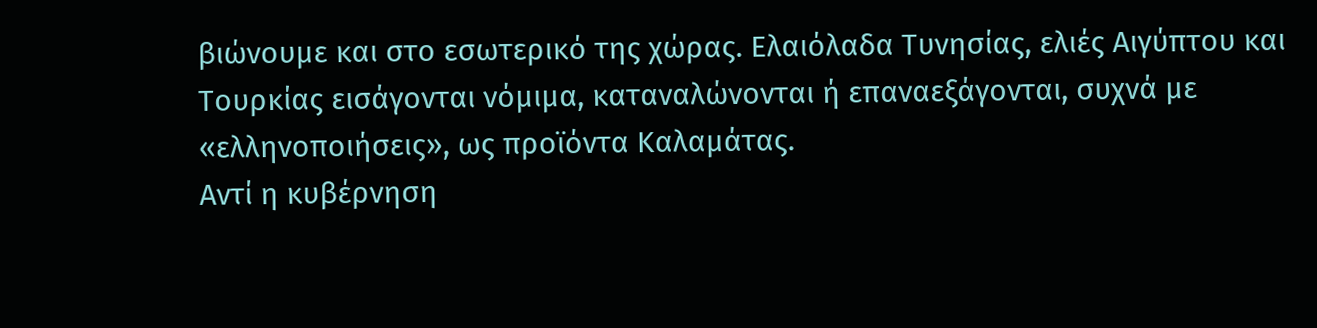βιώνουμε και στο εσωτερικό της χώρας. Ελαιόλαδα Τυνησίας, ελιές Αιγύπτου και Τουρκίας εισάγονται νόμιμα, καταναλώνονται ή επαναεξάγονται, συχνά με «ελληνοποιήσεις», ως προϊόντα Καλαμάτας.
Αντί η κυβέρνηση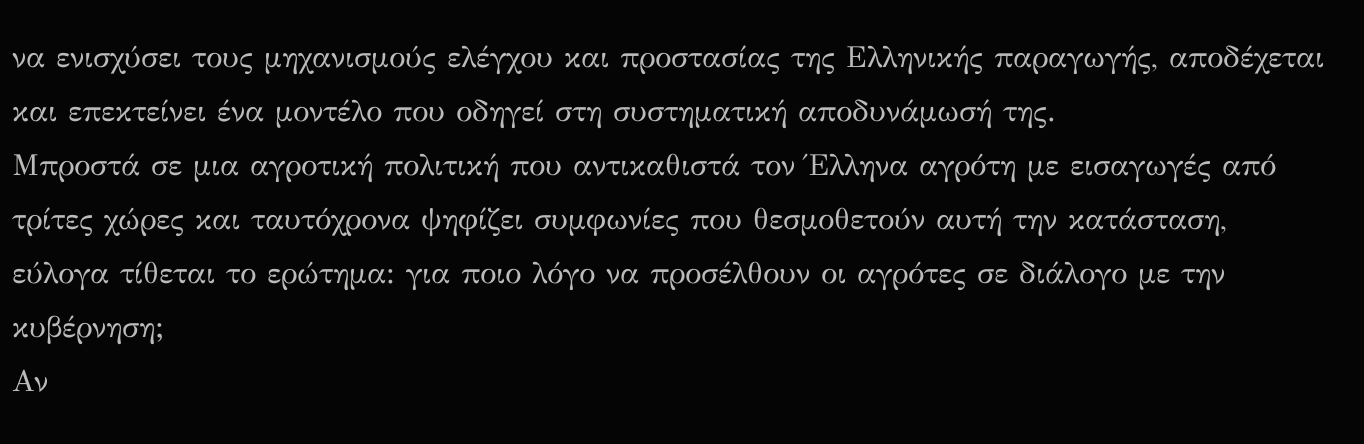να ενισχύσει τους μηχανισμούς ελέγχου και προστασίας της Ελληνικής παραγωγής, αποδέχεται και επεκτείνει ένα μοντέλο που οδηγεί στη συστηματική αποδυνάμωσή της.
Μπροστά σε μια αγροτική πολιτική που αντικαθιστά τον Έλληνα αγρότη με εισαγωγές από τρίτες χώρες και ταυτόχρονα ψηφίζει συμφωνίες που θεσμοθετούν αυτή την κατάσταση, εύλογα τίθεται το ερώτημα: για ποιο λόγο να προσέλθουν οι αγρότες σε διάλογο με την κυβέρνηση;
Αν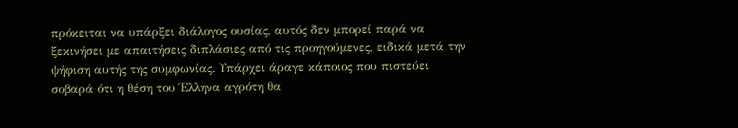πρόκειται να υπάρξει διάλογος ουσίας, αυτός δεν μπορεί παρά να ξεκινήσει με απαιτήσεις διπλάσιες από τις προηγούμενες, ειδικά μετά την ψήφιση αυτής της συμφωνίας. Υπάρχει άραγε κάποιος που πιστεύει σοβαρά ότι η θέση του Έλληνα αγρότη θα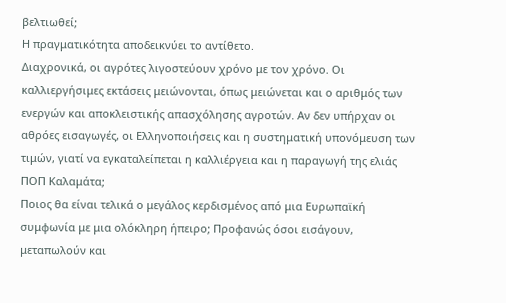βελτιωθεί;
Η πραγματικότητα αποδεικνύει το αντίθετο.
Διαχρονικά, οι αγρότες λιγοστεύουν χρόνο με τον χρόνο. Οι καλλιεργήσιμες εκτάσεις μειώνονται, όπως μειώνεται και ο αριθμός των ενεργών και αποκλειστικής απασχόλησης αγροτών. Αν δεν υπήρχαν οι αθρόες εισαγωγές, οι Ελληνοποιήσεις και η συστηματική υπονόμευση των τιμών, γιατί να εγκαταλείπεται η καλλιέργεια και η παραγωγή της ελιάς ΠΟΠ Καλαμάτα;
Ποιος θα είναι τελικά ο μεγάλος κερδισμένος από μια Ευρωπαϊκή συμφωνία με μια ολόκληρη ήπειρο; Προφανώς όσοι εισάγουν, μεταπωλούν και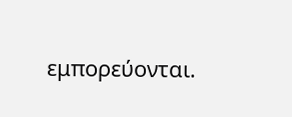εμπορεύονται.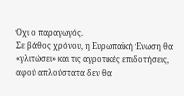Όχι ο παραγωγός.
Σε βάθος χρόνου, η Ευρωπαϊκή Ένωση θα «γλιτώσει» και τις αγροτικές επιδοτήσεις, αφού απλούστατα δεν θα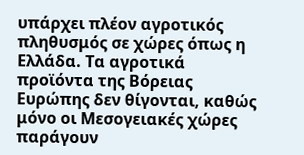υπάρχει πλέον αγροτικός πληθυσμός σε χώρες όπως η Ελλάδα. Τα αγροτικά προϊόντα της Βόρειας Ευρώπης δεν θίγονται, καθώς μόνο οι Μεσογειακές χώρες παράγουν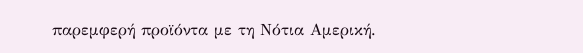παρεμφερή προϊόντα με τη Νότια Αμερική.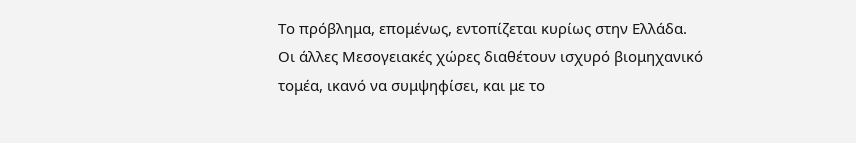Το πρόβλημα, επομένως, εντοπίζεται κυρίως στην Ελλάδα.
Οι άλλες Μεσογειακές χώρες διαθέτουν ισχυρό βιομηχανικό τομέα, ικανό να συμψηφίσει, και με το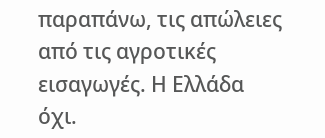παραπάνω, τις απώλειες από τις αγροτικές εισαγωγές. Η Ελλάδα όχι.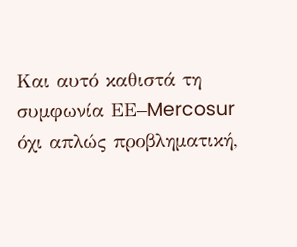Και αυτό καθιστά τη συμφωνία ΕΕ–Mercosur όχι απλώς προβληματική,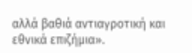αλλά βαθιά αντιαγροτική και εθνικά επιζήμια».